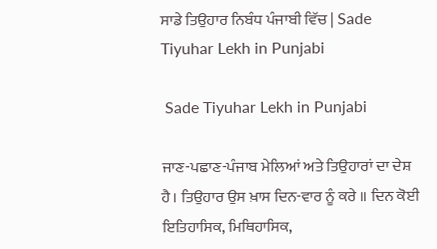ਸਾਡੇ ਤਿਉਹਾਰ ਨਿਬੰਧ ਪੰਜਾਬੀ ਵਿੱਚ | Sade Tiyuhar Lekh in Punjabi

 Sade Tiyuhar Lekh in Punjabi

ਜਾਣ-ਪਛਾਣ-ਪੰਜਾਬ ਮੇਲਿਆਂ ਅਤੇ ਤਿਉਹਾਰਾਂ ਦਾ ਦੇਸ਼ ਹੈ। ਤਿਉਹਾਰ ਉਸ ਖ਼ਾਸ ਦਿਨ-ਵਾਰ ਨੂੰ ਕਰੇ ॥ ਦਿਨ ਕੋਈ ਇਤਿਹਾਸਿਕ, ਮਿਥਿਹਾਸਿਕ,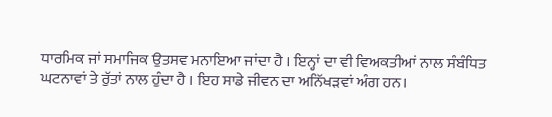ਧਾਰਮਿਕ ਜਾਂ ਸਮਾਜਿਕ ਉਤਸਵ ਮਨਾਇਆ ਜਾਂਦਾ ਹੈ । ਇਨ੍ਹਾਂ ਦਾ ਵੀ ਵਿਅਕਤੀਆਂ ਨਾਲ ਸੰਬੰਧਿਤ ਘਟਨਾਵਾਂ ਤੇ ਰੁੱਤਾਂ ਨਾਲ ਹੁੰਦਾ ਹੈ । ਇਹ ਸਾਡੇ ਜੀਵਨ ਦਾ ਅਨਿੱਖੜਵਾਂ ਅੰਗ ਹਨ।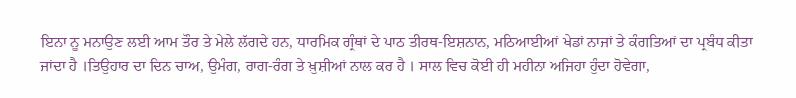ਇਨਾ ਨੂ ਮਨਾਉਣ ਲਈ ਆਮ ਤੌਰ ਤੇ ਮੇਲੇ ਲੱਗਦੇ ਹਨ, ਧਾਰਮਿਕ ਗ੍ਰੰਥਾਂ ਦੇ ਪਾਠ ਤੀਰਥ-ਇਸ਼ਨਾਨ, ਮਠਿਆਈਆਂ ਖੇਡਾਂ ਨਾਜਾਂ ਤੇ ਕੰਗਤਿਆਂ ਦਾ ਪ੍ਰਬੰਧ ਕੀਤਾ ਜਾਂਦਾ ਹੈ ।ਤਿਉਹਾਰ ਦਾ ਦਿਨ ਚਾਅ, ਉਮੰਗ, ਰਾਗ-ਰੰਗ ਤੇ ਖ਼ੁਸ਼ੀਆਂ ਨਾਲ ਕਰ ਹੈ । ਸਾਲ ਵਿਚ ਕੋਈ ਹੀ ਮਹੀਨਾ ਅਜਿਹਾ ਹੁੰਦਾ ਹੋਵੇਗਾ,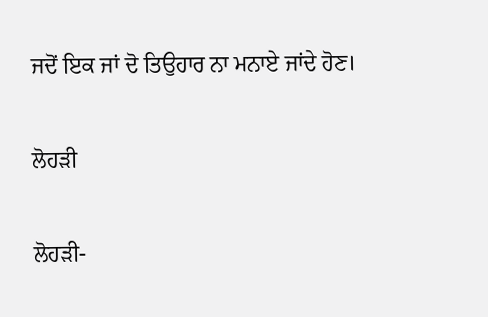ਜਦੋਂ ਇਕ ਜਾਂ ਦੋ ਤਿਉਹਾਰ ਨਾ ਮਨਾਏ ਜਾਂਦੇ ਹੋਣ।

ਲੋਹੜੀ

ਲੋਹੜੀ-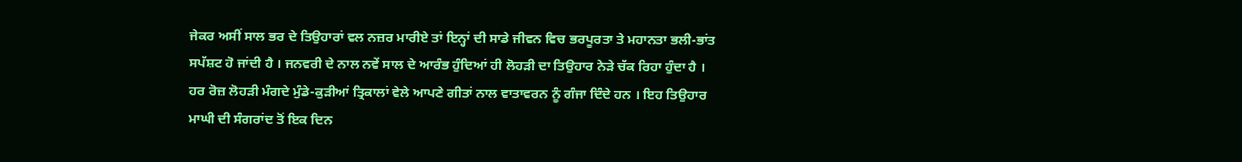ਜੇਕਰ ਅਸੀਂ ਸਾਲ ਭਰ ਦੇ ਤਿਉਹਾਰਾਂ ਵਲ ਨਜ਼ਰ ਮਾਰੀਏ ਤਾਂ ਇਨ੍ਹਾਂ ਦੀ ਸਾਡੇ ਜੀਵਨ ਵਿਚ ਭਰਪੂਰਤਾ ਤੇ ਮਹਾਨਤਾ ਭਲੀ-ਭਾਂਤ ਸਪੱਸ਼ਟ ਹੋ ਜਾਂਦੀ ਹੈ । ਜਨਵਰੀ ਦੇ ਨਾਲ ਨਵੇਂ ਸਾਲ ਦੇ ਆਰੰਭ ਹੁੰਦਿਆਂ ਹੀ ਲੋਹੜੀ ਦਾ ਤਿਉਹਾਰ ਨੇੜੇ ਚੱਕ ਰਿਹਾ ਹੁੰਦਾ ਹੈ । ਹਰ ਰੋਜ਼ ਲੋਹੜੀ ਮੰਗਦੇ ਮੁੰਡੇ-ਕੁੜੀਆਂ ਤ੍ਰਿਕਾਲਾਂ ਵੇਲੇ ਆਪਣੇ ਗੀਤਾਂ ਨਾਲ ਵਾਤਾਵਰਨ ਨੂੰ ਗੰਜਾ ਦਿੰਦੇ ਹਨ । ਇਹ ਤਿਉਹਾਰ ਮਾਘੀ ਦੀ ਸੰਗਰਾਂਦ ਤੋਂ ਇਕ ਦਿਨ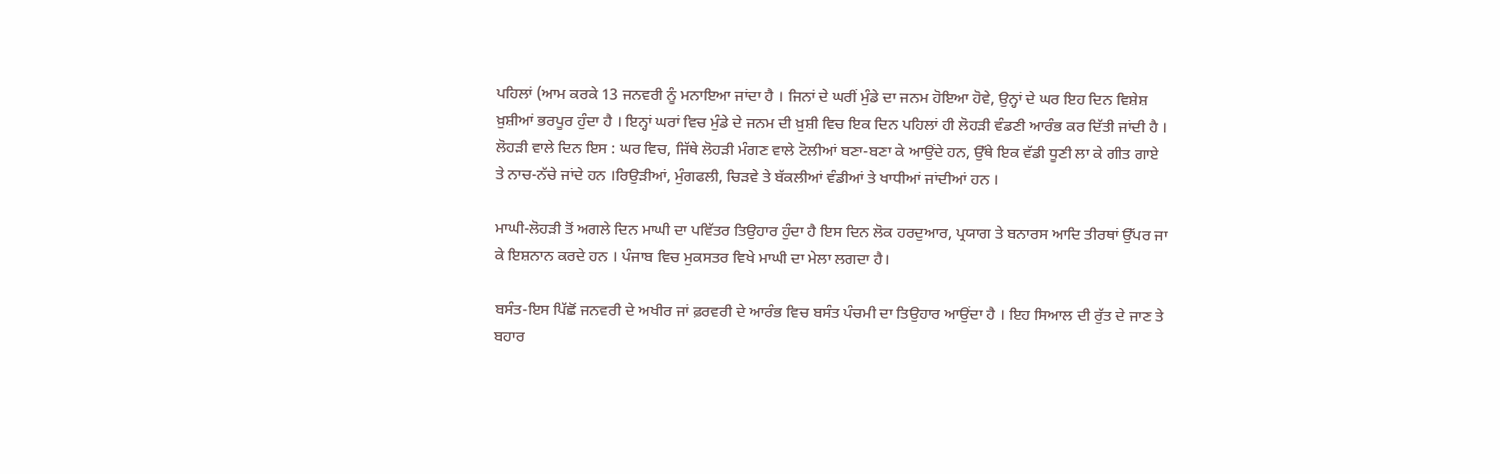ਪਹਿਲਾਂ (ਆਮ ਕਰਕੇ 13 ਜਨਵਰੀ ਨੂੰ ਮਨਾਇਆ ਜਾਂਦਾ ਹੈ । ਜਿਨਾਂ ਦੇ ਘਰੀਂ ਮੁੰਡੇ ਦਾ ਜਨਮ ਹੋਇਆ ਹੋਵੇ, ਉਨ੍ਹਾਂ ਦੇ ਘਰ ਇਹ ਦਿਨ ਵਿਸ਼ੇਸ਼ ਖ਼ੁਸ਼ੀਆਂ ਭਰਪੂਰ ਹੁੰਦਾ ਹੈ । ਇਨ੍ਹਾਂ ਘਰਾਂ ਵਿਚ ਮੁੰਡੇ ਦੇ ਜਨਮ ਦੀ ਖ਼ੁਸ਼ੀ ਵਿਚ ਇਕ ਦਿਨ ਪਹਿਲਾਂ ਹੀ ਲੋਹੜੀ ਵੰਡਣੀ ਆਰੰਭ ਕਰ ਦਿੱਤੀ ਜਾਂਦੀ ਹੈ । ਲੋਹੜੀ ਵਾਲੇ ਦਿਨ ਇਸ : ਘਰ ਵਿਚ, ਜਿੱਥੇ ਲੋਹੜੀ ਮੰਗਣ ਵਾਲੇ ਟੋਲੀਆਂ ਬਣਾ-ਬਣਾ ਕੇ ਆਉਂਦੇ ਹਨ, ਉੱਥੇ ਇਕ ਵੱਡੀ ਧੂਣੀ ਲਾ ਕੇ ਗੀਤ ਗਾਏ ਤੇ ਨਾਚ-ਨੱਚੇ ਜਾਂਦੇ ਹਨ ।ਰਿਉੜੀਆਂ, ਮੁੰਗਫਲੀ, ਚਿੜਵੇ ਤੇ ਬੱਕਲੀਆਂ ਵੰਡੀਆਂ ਤੇ ਖਾਧੀਆਂ ਜਾਂਦੀਆਂ ਹਨ ।

ਮਾਘੀ-ਲੋਹੜੀ ਤੋਂ ਅਗਲੇ ਦਿਨ ਮਾਘੀ ਦਾ ਪਵਿੱਤਰ ਤਿਉਹਾਰ ਹੁੰਦਾ ਹੈ ਇਸ ਦਿਨ ਲੋਕ ਹਰਦੁਆਰ, ਪ੍ਰਯਾਗ ਤੇ ਬਨਾਰਸ ਆਦਿ ਤੀਰਥਾਂ ਉੱਪਰ ਜਾ ਕੇ ਇਸ਼ਨਾਨ ਕਰਦੇ ਹਨ । ਪੰਜਾਬ ਵਿਚ ਮੁਕਸਤਰ ਵਿਖੇ ਮਾਘੀ ਦਾ ਮੇਲਾ ਲਗਦਾ ਹੈ।

ਬਸੰਤ-ਇਸ ਪਿੱਛੋਂ ਜਨਵਰੀ ਦੇ ਅਖੀਰ ਜਾਂ ਫ਼ਰਵਰੀ ਦੇ ਆਰੰਭ ਵਿਚ ਬਸੰਤ ਪੰਚਮੀ ਦਾ ਤਿਉਹਾਰ ਆਉਂਦਾ ਹੈ । ਇਹ ਸਿਆਲ ਦੀ ਰੁੱਤ ਦੇ ਜਾਣ ਤੇ ਬਹਾਰ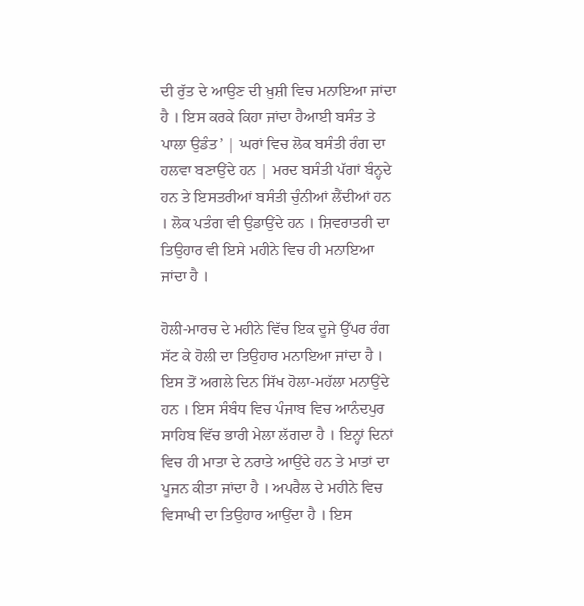ਦੀ ਰੁੱਤ ਦੇ ਆਉਣ ਦੀ ਖ਼ੁਸ਼ੀ ਵਿਚ ਮਨਾਇਆ ਜਾਂਦਾ ਹੈ । ਇਸ ਕਰਕੇ ਕਿਹਾ ਜਾਂਦਾ ਹੈਆਈ ਬਸੰਤ ਤੇ ਪਾਲਾ ਉਡੰਤ’ | ਘਰਾਂ ਵਿਚ ਲੋਕ ਬਸੰਤੀ ਰੰਗ ਦਾ ਹਲਵਾ ਬਣਾਉਂਦੇ ਹਨ | ਮਰਦ ਬਸੰਤੀ ਪੱਗਾਂ ਬੰਨ੍ਹਦੇ ਹਨ ਤੇ ਇਸਤਰੀਆਂ ਬਸੰਤੀ ਚੁੰਨੀਆਂ ਲੈਂਦੀਆਂ ਹਨ । ਲੋਕ ਪਤੰਗ ਵੀ ਉਡਾਉਂਦੇ ਹਨ । ਸ਼ਿਵਰਾਤਰੀ ਦਾ ਤਿਉਹਾਰ ਵੀ ਇਸੇ ਮਹੀਨੇ ਵਿਚ ਹੀ ਮਨਾਇਆ ਜਾਂਦਾ ਹੈ ।

ਹੋਲੀ-ਮਾਰਚ ਦੇ ਮਹੀਨੇ ਵਿੱਚ ਇਕ ਦੂਜੇ ਉੱਪਰ ਰੰਗ ਸੱਟ ਕੇ ਹੋਲੀ ਦਾ ਤਿਉਹਾਰ ਮਨਾਇਆ ਜਾਂਦਾ ਹੈ । ਇਸ ਤੋਂ ਅਗਲੇ ਦਿਨ ਸਿੱਖ ਹੋਲਾ-ਮਹੱਲਾ ਮਨਾਉਂਦੇ ਹਨ । ਇਸ ਸੰਬੰਧ ਵਿਚ ਪੰਜਾਬ ਵਿਚ ਆਨੰਦਪੁਰ ਸਾਹਿਬ ਵਿੱਚ ਭਾਰੀ ਮੇਲਾ ਲੱਗਦਾ ਹੈ । ਇਨ੍ਹਾਂ ਦਿਨਾਂ ਵਿਚ ਹੀ ਮਾਤਾ ਦੇ ਨਰਾਤੇ ਆਉਂਦੇ ਹਨ ਤੇ ਮਾਤਾਂ ਦਾ ਪੂਜਨ ਕੀਤਾ ਜਾਂਦਾ ਹੈ । ਅਪਰੈਲ ਦੇ ਮਹੀਨੇ ਵਿਚ ਵਿਸਾਖੀ ਦਾ ਤਿਉਹਾਰ ਆਉਂਦਾ ਹੈ । ਇਸ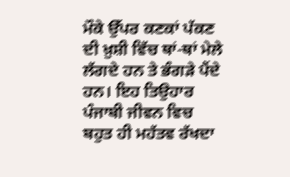ਮੌਕੇ ਉੱਪਰ ਕਣਕਾਂ ਪੱਕਣ ਦੀ ਖ਼ੁਸ਼ੀ ਵਿੱਚ ਥਾਂ-ਥਾਂ ਮੇਲੇ ਲੱਗਦੇ ਹਨ ਤੇ ਭੰਗੜੇ ਪੈਂਦੇ ਹਨ। ਇਹ ਤਿਉਹਾਰ ਪੰਜਾਬੀ ਜੀਵਨ ਵਿਚ ਬਹੁਤ ਹੀ ਮਹੱਤਵ ਰੱਖਦਾ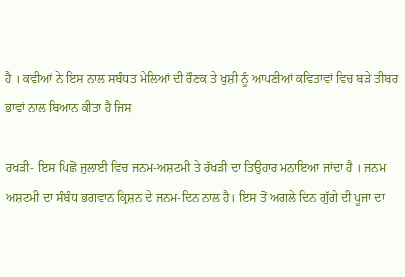ਹੈ । ਕਵੀਆਂ ਨੇ ਇਸ ਨਾਲ ਸਬੰਧਤ ਮੇਲਿਆਂ ਦੀ ਰੌਣਕ ਤੇ ਖੁਸ਼ੀ ਨੂੰ ਆਪਣੀਆਂ ਕਵਿਤਾਵਾਂ ਵਿਚ ਬੜੇ ਤੀਬਰ ਭਾਵਾਂ ਨਾਲ ਬਿਆਨ ਕੀਤਾ ਹੈ ਜਿਸ

ਰਖੜੀ- ਇਸ ਪਿਛੋਂ ਜੁਲਾਈ ਵਿਚ ਜਨਮ-ਅਸ਼ਟਮੀ ਤੇ ਰੱਖੜੀ ਦਾ ਤਿਉਹਾਰ ਮਨਾਇਆ ਜਾਂਦਾ ਹੈ । ਜਨਮ ਅਸ਼ਟਮੀ ਦਾ ਸੰਬੰਧ ਭਗਵਾਨ ਕ੍ਰਿਸ਼ਨ ਦੇ ਜਨਮ-ਦਿਨ ਨਾਲ ਹੈ। ਇਸ ਤੋਂ ਅਗਲੇ ਦਿਨ ਗੁੱਗੇ ਦੀ ਪੂਜਾ ਦਾ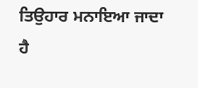ਤਿਉਹਾਰ ਮਨਾਇਆ ਜਾਦਾ ਹੈ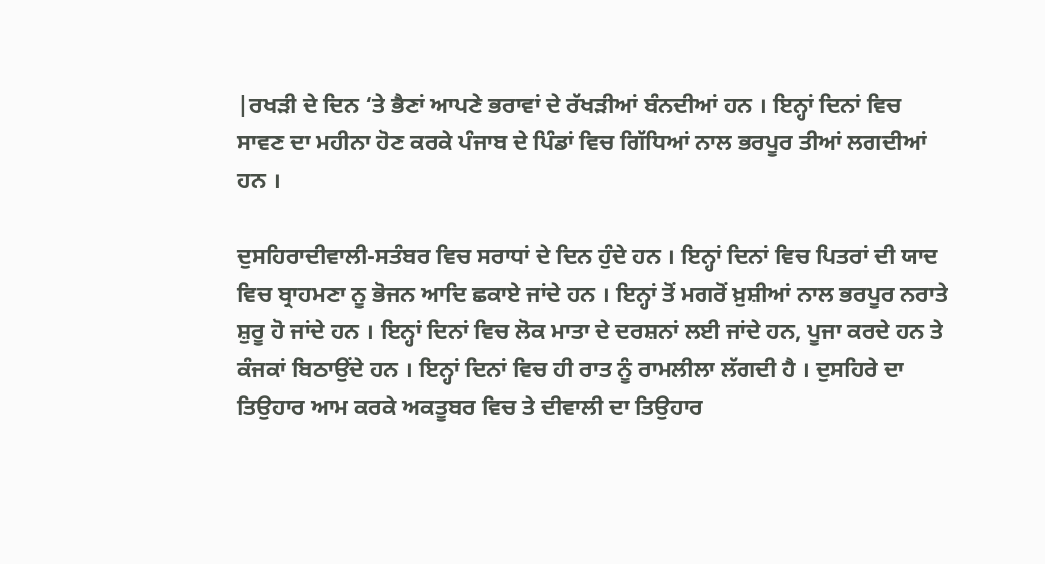|ਰਖੜੀ ਦੇ ਦਿਨ ‘ਤੇ ਭੈਣਾਂ ਆਪਣੇ ਭਰਾਵਾਂ ਦੇ ਰੱਖੜੀਆਂ ਬੰਨਦੀਆਂ ਹਨ । ਇਨ੍ਹਾਂ ਦਿਨਾਂ ਵਿਚ ਸਾਵਣ ਦਾ ਮਹੀਨਾ ਹੋਣ ਕਰਕੇ ਪੰਜਾਬ ਦੇ ਪਿੰਡਾਂ ਵਿਚ ਗਿੱਧਿਆਂ ਨਾਲ ਭਰਪੂਰ ਤੀਆਂ ਲਗਦੀਆਂ ਹਨ ।

ਦੁਸਹਿਰਾਦੀਵਾਲੀ-ਸਤੰਬਰ ਵਿਚ ਸਰਾਧਾਂ ਦੇ ਦਿਨ ਹੁੰਦੇ ਹਨ । ਇਨ੍ਹਾਂ ਦਿਨਾਂ ਵਿਚ ਪਿਤਰਾਂ ਦੀ ਯਾਦ ਵਿਚ ਬ੍ਰਾਹਮਣਾ ਨੂ ਭੋਜਨ ਆਦਿ ਛਕਾਏ ਜਾਂਦੇ ਹਨ । ਇਨ੍ਹਾਂ ਤੋਂ ਮਗਰੋਂ ਖ਼ੁਸ਼ੀਆਂ ਨਾਲ ਭਰਪੂਰ ਨਰਾਤੇ ਸ਼ੁਰੂ ਹੋ ਜਾਂਦੇ ਹਨ । ਇਨ੍ਹਾਂ ਦਿਨਾਂ ਵਿਚ ਲੋਕ ਮਾਤਾ ਦੇ ਦਰਸ਼ਨਾਂ ਲਈ ਜਾਂਦੇ ਹਨ, ਪੂਜਾ ਕਰਦੇ ਹਨ ਤੇ ਕੰਜਕਾਂ ਬਿਠਾਉਂਦੇ ਹਨ । ਇਨ੍ਹਾਂ ਦਿਨਾਂ ਵਿਚ ਹੀ ਰਾਤ ਨੂੰ ਰਾਮਲੀਲਾ ਲੱਗਦੀ ਹੈ । ਦੁਸਹਿਰੇ ਦਾ ਤਿਉਹਾਰ ਆਮ ਕਰਕੇ ਅਕਤੂਬਰ ਵਿਚ ਤੇ ਦੀਵਾਲੀ ਦਾ ਤਿਉਹਾਰ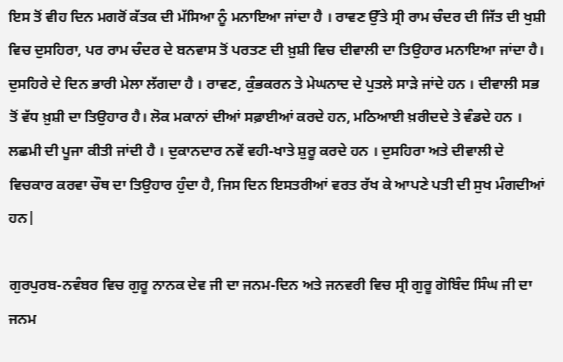ਇਸ ਤੋਂ ਵੀਹ ਦਿਨ ਮਗਰੋਂ ਕੱਤਕ ਦੀ ਮੱਸਿਆ ਨੂੰ ਮਨਾਇਆ ਜਾਂਦਾ ਹੈ । ਰਾਵਣ ਉੱਤੇ ਸ੍ਰੀ ਰਾਮ ਚੰਦਰ ਦੀ ਜਿੱਤ ਦੀ ਖੁਸ਼ੀ ਵਿਚ ਦੁਸਹਿਰਾ, ਪਰ ਰਾਮ ਚੰਦਰ ਦੇ ਬਨਵਾਸ ਤੋਂ ਪਰਤਣ ਦੀ ਖ਼ੁਸ਼ੀ ਵਿਚ ਦੀਵਾਲੀ ਦਾ ਤਿਉਹਾਰ ਮਨਾਇਆ ਜਾਂਦਾ ਹੈ। ਦੁਸਹਿਰੇ ਦੇ ਦਿਨ ਭਾਰੀ ਮੇਲਾ ਲੱਗਦਾ ਹੈ । ਰਾਵਣ, ਕੁੰਭਕਰਨ ਤੇ ਮੇਘਨਾਦ ਦੇ ਪੁਤਲੇ ਸਾੜੇ ਜਾਂਦੇ ਹਨ । ਦੀਵਾਲੀ ਸਭ ਤੋਂ ਵੱਧ ਖ਼ੁਸ਼ੀ ਦਾ ਤਿਉਹਾਰ ਹੈ। ਲੋਕ ਮਕਾਨਾਂ ਦੀਆਂ ਸਫ਼ਾਈਆਂ ਕਰਦੇ ਹਨ, ਮਠਿਆਈ ਖ਼ਰੀਦਦੇ ਤੇ ਵੰਡਦੇ ਹਨ । ਲਛਮੀ ਦੀ ਪੂਜਾ ਕੀਤੀ ਜਾਂਦੀ ਹੈ । ਦੁਕਾਨਦਾਰ ਨਵੇਂ ਵਹੀ-ਖਾਤੇ ਸ਼ੁਰੂ ਕਰਦੇ ਹਨ । ਦੁਸਹਿਰਾ ਅਤੇ ਦੀਵਾਲੀ ਦੇ ਵਿਚਕਾਰ ਕਰਵਾ ਚੌਥ ਦਾ ਤਿਉਹਾਰ ਹੁੰਦਾ ਹੈ, ਜਿਸ ਦਿਨ ਇਸਤਰੀਆਂ ਵਰਤ ਰੱਖ ਕੇ ਆਪਣੇ ਪਤੀ ਦੀ ਸੁਖ ਮੰਗਦੀਆਂ ਹਨ|

ਗੁਰਪੁਰਬ-ਨਵੰਬਰ ਵਿਚ ਗੁਰੂ ਨਾਨਕ ਦੇਵ ਜੀ ਦਾ ਜਨਮ-ਦਿਨ ਅਤੇ ਜਨਵਰੀ ਵਿਚ ਸ੍ਰੀ ਗੁਰੂ ਗੋਬਿੰਦ ਸਿੰਘ ਜੀ ਦਾ ਜਨਮ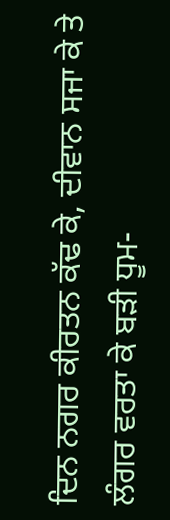ਦਿਨ ਨਗਰ ਕੀਰਤਨ ਕੱਢ ਕੇ, ਦੀਵਾਨ ਸਜਾ ਕੇ ਤੇ ਲੰਗਰ ਵਰਤਾ ਕੇ ਬੜੀ ਧੂਮ-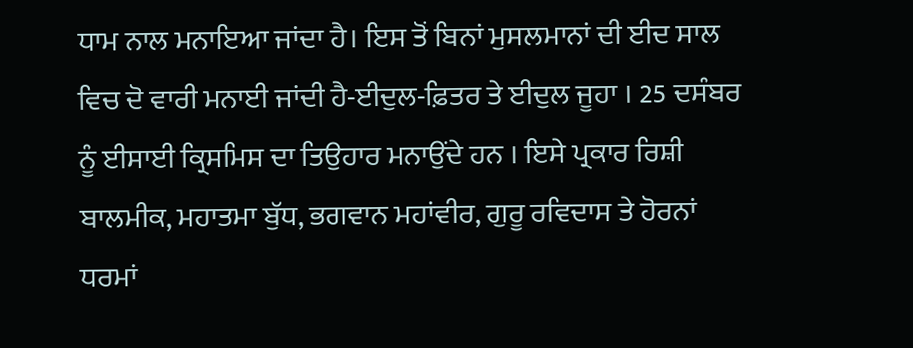ਧਾਮ ਨਾਲ ਮਨਾਇਆ ਜਾਂਦਾ ਹੈ। ਇਸ ਤੋਂ ਬਿਨਾਂ ਮੁਸਲਮਾਨਾਂ ਦੀ ਈਦ ਸਾਲ ਵਿਚ ਦੋ ਵਾਰੀ ਮਨਾਈ ਜਾਂਦੀ ਹੈ-ਈਦੁਲ-ਫ਼ਿਤਰ ਤੇ ਈਦੁਲ ਜੂਹਾ । 25 ਦਸੰਬਰ ਨੂੰ ਈਸਾਈ ਕ੍ਰਿਸਮਿਸ ਦਾ ਤਿਉਹਾਰ ਮਨਾਉਂਦੇ ਹਨ । ਇਸੇ ਪ੍ਰਕਾਰ ਰਿਸ਼ੀ ਬਾਲਮੀਕ, ਮਹਾਤਮਾ ਬੁੱਧ, ਭਗਵਾਨ ਮਹਾਂਵੀਰ, ਗੁਰੂ ਰਵਿਦਾਸ ਤੇ ਹੋਰਨਾਂ ਧਰਮਾਂ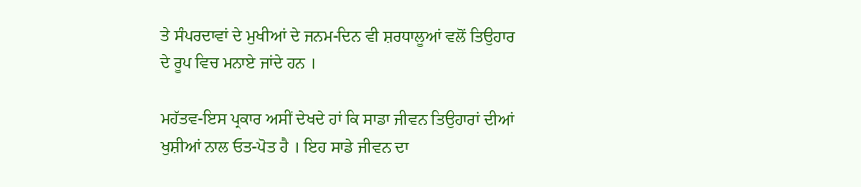ਤੇ ਸੰਪਰਦਾਵਾਂ ਦੇ ਮੁਖੀਆਂ ਦੇ ਜਨਮ-ਦਿਨ ਵੀ ਸ਼ਰਧਾਲੂਆਂ ਵਲੋਂ ਤਿਉਹਾਰ ਦੇ ਰੂਪ ਵਿਚ ਮਨਾਏ ਜਾਂਦੇ ਹਨ ।

ਮਹੱਤਵ-ਇਸ ਪ੍ਰਕਾਰ ਅਸੀਂ ਦੇਖਦੇ ਹਾਂ ਕਿ ਸਾਡਾ ਜੀਵਨ ਤਿਉਹਾਰਾਂ ਦੀਆਂ ਖੁਸ਼ੀਆਂ ਨਾਲ ਓਤ-ਪੋਤ ਹੈ । ਇਹ ਸਾਡੇ ਜੀਵਨ ਦਾ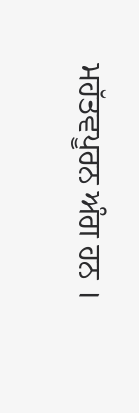ਮਹੱਤਵਪੂਰਨ ਅੰਗ ਹਨ ।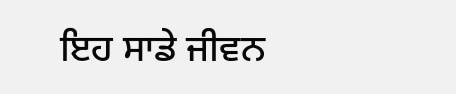ਇਹ ਸਾਡੇ ਜੀਵਨ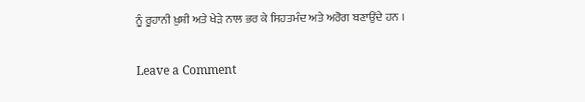ਨੂੰ ਰੂਹਾਨੀ ਖ਼ੁਸ਼ੀ ਅਤੇ ਖੇੜੇ ਨਾਲ ਭਰ ਕੇ ਸਿਹਤਮੰਦ ਅਤੇ ਅਰੋਗ ਬਣਾਉਂਦੇ ਹਨ ।

Leave a Comment